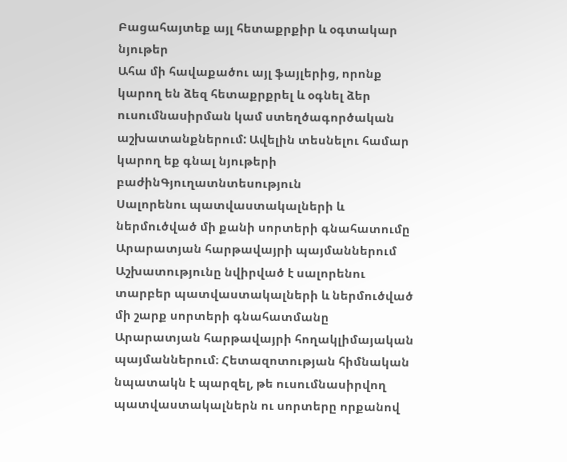Բացահայտեք այլ հետաքրքիր և օգտակար նյութեր
Ահա մի հավաքածու այլ ֆայլերից, որոնք կարող են ձեզ հետաքրքրել և օգնել ձեր ուսումնասիրման կամ ստեղծագործական աշխատանքներում: Ավելին տեսնելու համար կարող եք գնալ նյութերի բաժինԳյուղատնտեսություն
Սալորենու պատվաստակալների և ներմուծված մի քանի սորտերի գնահատումը Արարատյան հարթավայրի պայմաններում
Աշխատությունը նվիրված է սալորենու տարբեր պատվաստակալների և ներմուծված մի շարք սորտերի գնահատմանը Արարատյան հարթավայրի հողակլիմայական պայմաններում։ Հետազոտության հիմնական նպատակն է պարզել, թե ուսումնասիրվող պատվաստակալներն ու սորտերը որքանով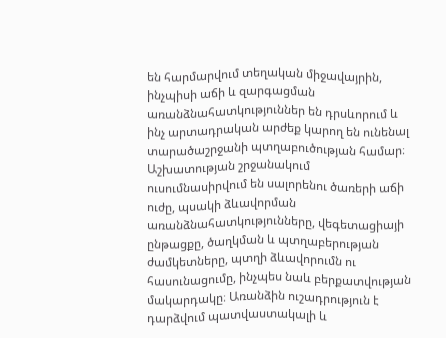են հարմարվում տեղական միջավայրին, ինչպիսի աճի և զարգացման առանձնահատկություններ են դրսևորում և ինչ արտադրական արժեք կարող են ունենալ տարածաշրջանի պտղաբուծության համար։ Աշխատության շրջանակում ուսումնասիրվում են սալորենու ծառերի աճի ուժը, պսակի ձևավորման առանձնահատկությունները, վեգետացիայի ընթացքը, ծաղկման և պտղաբերության ժամկետները, պտղի ձևավորումն ու հասունացումը, ինչպես նաև բերքատվության մակարդակը։ Առանձին ուշադրություն է դարձվում պատվաստակալի և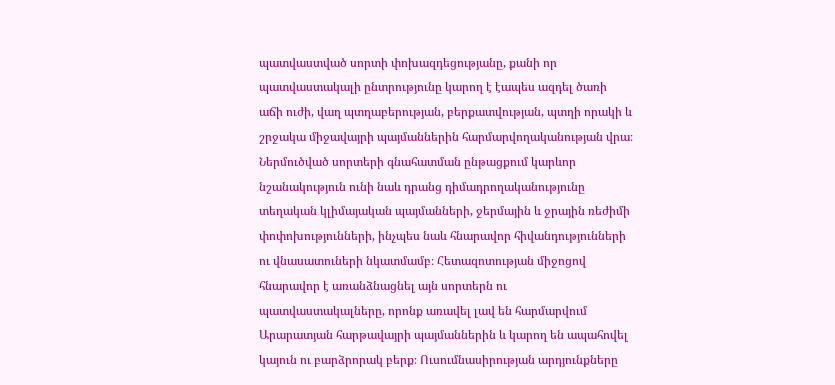պատվաստված սորտի փոխազդեցությանը, քանի որ պատվաստակալի ընտրությունը կարող է էապես ազդել ծառի աճի ուժի, վաղ պտղաբերության, բերքատվության, պտղի որակի և շրջակա միջավայրի պայմաններին հարմարվողականության վրա։ Ներմուծված սորտերի գնահատման ընթացքում կարևոր նշանակություն ունի նաև դրանց դիմադրողականությունը տեղական կլիմայական պայմանների, ջերմային և ջրային ռեժիմի փոփոխությունների, ինչպես նաև հնարավոր հիվանդությունների ու վնասատուների նկատմամբ։ Հետազոտության միջոցով հնարավոր է առանձնացնել այն սորտերն ու պատվաստակալները, որոնք առավել լավ են հարմարվում Արարատյան հարթավայրի պայմաններին և կարող են ապահովել կայուն ու բարձրորակ բերք։ Ուսումնասիրության արդյունքները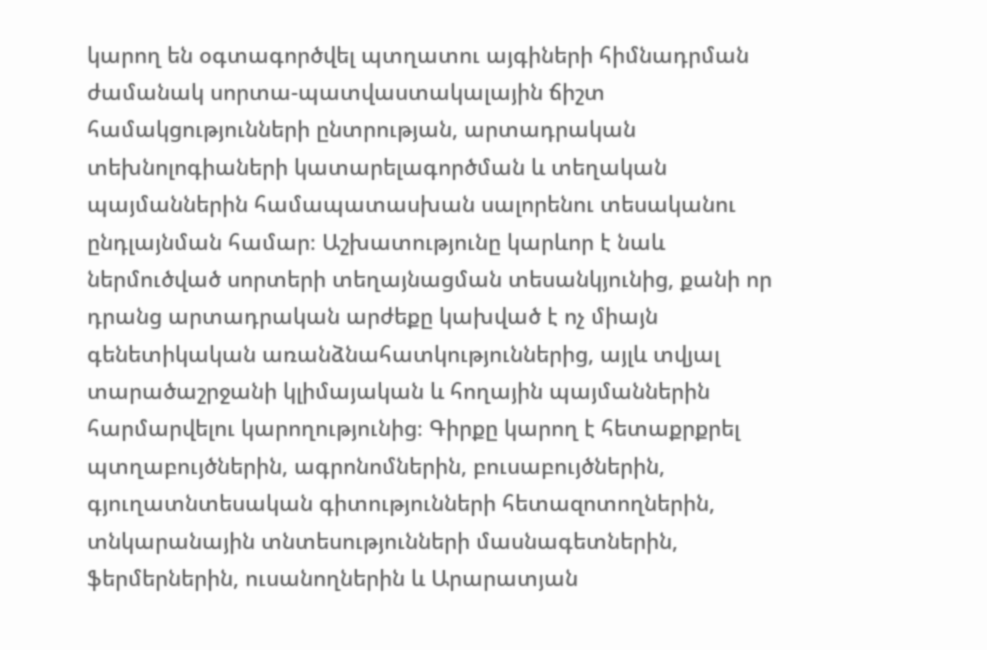կարող են օգտագործվել պտղատու այգիների հիմնադրման ժամանակ սորտա-պատվաստակալային ճիշտ համակցությունների ընտրության, արտադրական տեխնոլոգիաների կատարելագործման և տեղական պայմաններին համապատասխան սալորենու տեսականու ընդլայնման համար։ Աշխատությունը կարևոր է նաև ներմուծված սորտերի տեղայնացման տեսանկյունից, քանի որ դրանց արտադրական արժեքը կախված է ոչ միայն գենետիկական առանձնահատկություններից, այլև տվյալ տարածաշրջանի կլիմայական և հողային պայմաններին հարմարվելու կարողությունից։ Գիրքը կարող է հետաքրքրել պտղաբույծներին, ագրոնոմներին, բուսաբույծներին, գյուղատնտեսական գիտությունների հետազոտողներին, տնկարանային տնտեսությունների մասնագետներին, ֆերմերներին, ուսանողներին և Արարատյան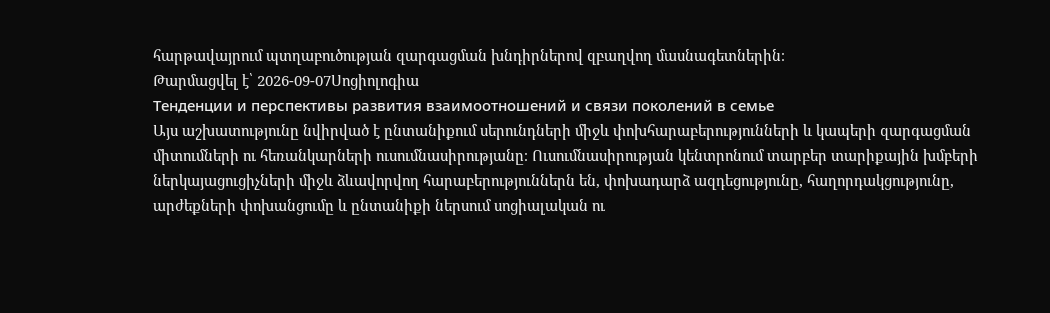հարթավայրում պտղաբուծության զարգացման խնդիրներով զբաղվող մասնագետներին։
Թարմացվել է՝ 2026-09-07Սոցիոլոգիա
Тенденции и перспективы развития взаимоотношений и связи поколений в семье
Այս աշխատությունը նվիրված է ընտանիքում սերունդների միջև փոխհարաբերությունների և կապերի զարգացման միտումների ու հեռանկարների ուսումնասիրությանը։ Ուսումնասիրության կենտրոնում տարբեր տարիքային խմբերի ներկայացուցիչների միջև ձևավորվող հարաբերություններն են, փոխադարձ ազդեցությունը, հաղորդակցությունը, արժեքների փոխանցումը և ընտանիքի ներսում սոցիալական ու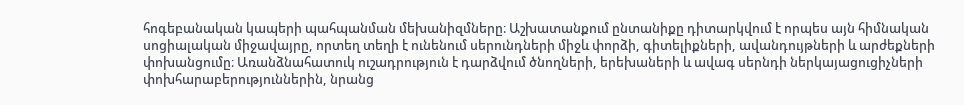հոգեբանական կապերի պահպանման մեխանիզմները։ Աշխատանքում ընտանիքը դիտարկվում է որպես այն հիմնական սոցիալական միջավայրը, որտեղ տեղի է ունենում սերունդների միջև փորձի, գիտելիքների, ավանդույթների և արժեքների փոխանցումը։ Առանձնահատուկ ուշադրություն է դարձվում ծնողների, երեխաների և ավագ սերնդի ներկայացուցիչների փոխհարաբերություններին, նրանց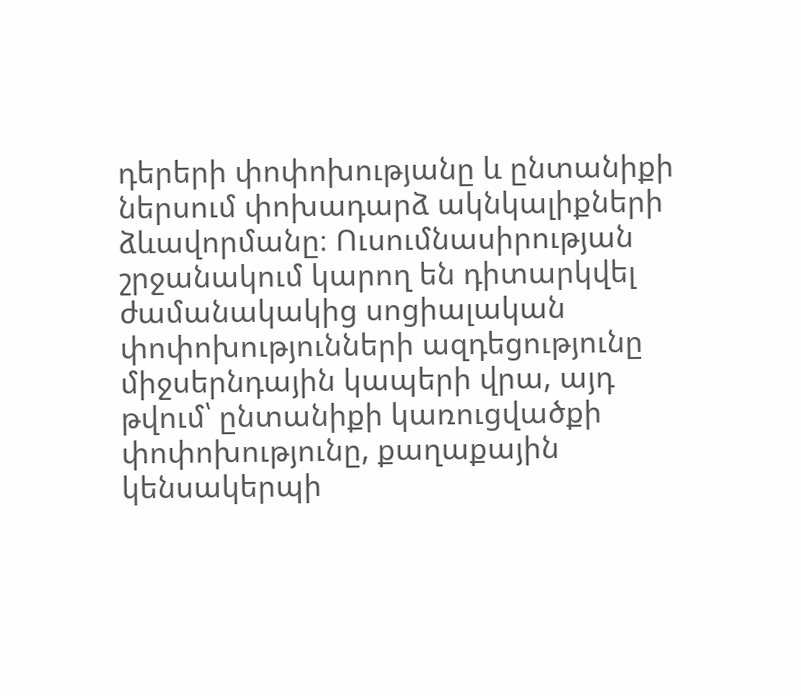դերերի փոփոխությանը և ընտանիքի ներսում փոխադարձ ակնկալիքների ձևավորմանը։ Ուսումնասիրության շրջանակում կարող են դիտարկվել ժամանակակից սոցիալական փոփոխությունների ազդեցությունը միջսերնդային կապերի վրա, այդ թվում՝ ընտանիքի կառուցվածքի փոփոխությունը, քաղաքային կենսակերպի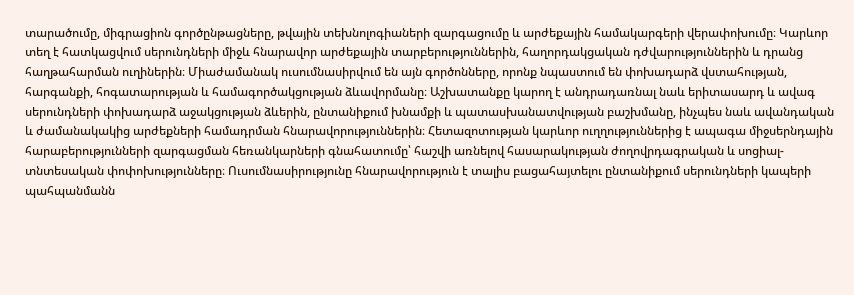տարածումը, միգրացիոն գործընթացները, թվային տեխնոլոգիաների զարգացումը և արժեքային համակարգերի վերափոխումը։ Կարևոր տեղ է հատկացվում սերունդների միջև հնարավոր արժեքային տարբերություններին, հաղորդակցական դժվարություններին և դրանց հաղթահարման ուղիներին։ Միաժամանակ ուսումնասիրվում են այն գործոնները, որոնք նպաստում են փոխադարձ վստահության, հարգանքի, հոգատարության և համագործակցության ձևավորմանը։ Աշխատանքը կարող է անդրադառնալ նաև երիտասարդ և ավագ սերունդների փոխադարձ աջակցության ձևերին, ընտանիքում խնամքի և պատասխանատվության բաշխմանը, ինչպես նաև ավանդական և ժամանակակից արժեքների համադրման հնարավորություններին։ Հետազոտության կարևոր ուղղություններից է ապագա միջսերնդային հարաբերությունների զարգացման հեռանկարների գնահատումը՝ հաշվի առնելով հասարակության ժողովրդագրական և սոցիալ-տնտեսական փոփոխությունները։ Ուսումնասիրությունը հնարավորություն է տալիս բացահայտելու ընտանիքում սերունդների կապերի պահպանմանն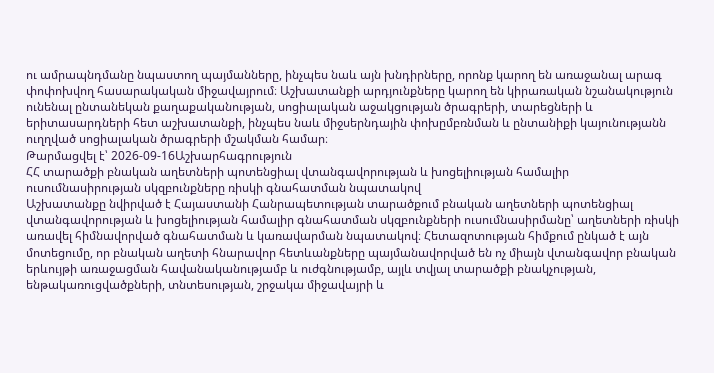ու ամրապնդմանը նպաստող պայմանները, ինչպես նաև այն խնդիրները, որոնք կարող են առաջանալ արագ փոփոխվող հասարակական միջավայրում։ Աշխատանքի արդյունքները կարող են կիրառական նշանակություն ունենալ ընտանեկան քաղաքականության, սոցիալական աջակցության ծրագրերի, տարեցների և երիտասարդների հետ աշխատանքի, ինչպես նաև միջսերնդային փոխըմբռնման և ընտանիքի կայունությանն ուղղված սոցիալական ծրագրերի մշակման համար։
Թարմացվել է՝ 2026-09-16Աշխարհագրություն
ՀՀ տարածքի բնական աղետների պոտենցիալ վտանգավորության և խոցելիության համալիր ուսումնասիրության սկզբունքները ռիսկի գնահատման նպատակով
Աշխատանքը նվիրված է Հայաստանի Հանրապետության տարածքում բնական աղետների պոտենցիալ վտանգավորության և խոցելիության համալիր գնահատման սկզբունքների ուսումնասիրմանը՝ աղետների ռիսկի առավել հիմնավորված գնահատման և կառավարման նպատակով։ Հետազոտության հիմքում ընկած է այն մոտեցումը, որ բնական աղետի հնարավոր հետևանքները պայմանավորված են ոչ միայն վտանգավոր բնական երևույթի առաջացման հավանականությամբ և ուժգնությամբ, այլև տվյալ տարածքի բնակչության, ենթակառուցվածքների, տնտեսության, շրջակա միջավայրի և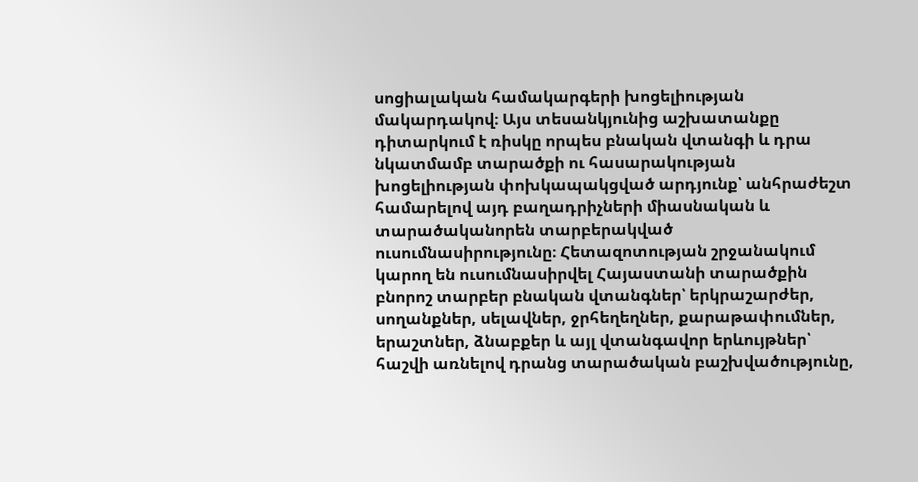սոցիալական համակարգերի խոցելիության մակարդակով։ Այս տեսանկյունից աշխատանքը դիտարկում է ռիսկը որպես բնական վտանգի և դրա նկատմամբ տարածքի ու հասարակության խոցելիության փոխկապակցված արդյունք՝ անհրաժեշտ համարելով այդ բաղադրիչների միասնական և տարածականորեն տարբերակված ուսումնասիրությունը։ Հետազոտության շրջանակում կարող են ուսումնասիրվել Հայաստանի տարածքին բնորոշ տարբեր բնական վտանգներ՝ երկրաշարժեր, սողանքներ, սելավներ, ջրհեղեղներ, քարաթափումներ, երաշտներ, ձնաբքեր և այլ վտանգավոր երևույթներ՝ հաշվի առնելով դրանց տարածական բաշխվածությունը,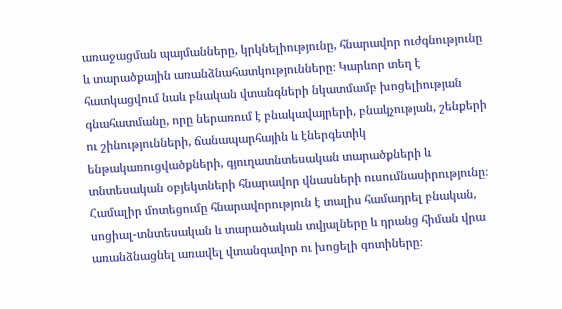առաջացման պայմանները, կրկնելիությունը, հնարավոր ուժգնությունը և տարածքային առանձնահատկությունները։ Կարևոր տեղ է հատկացվում նաև բնական վտանգների նկատմամբ խոցելիության գնահատմանը, որը ներառում է բնակավայրերի, բնակչության, շենքերի ու շինությունների, ճանապարհային և էներգետիկ ենթակառուցվածքների, գյուղատնտեսական տարածքների և տնտեսական օբյեկտների հնարավոր վնասների ուսումնասիրությունը։ Համալիր մոտեցումը հնարավորություն է տալիս համադրել բնական, սոցիալ-տնտեսական և տարածական տվյալները և դրանց հիման վրա առանձնացնել առավել վտանգավոր ու խոցելի գոտիները։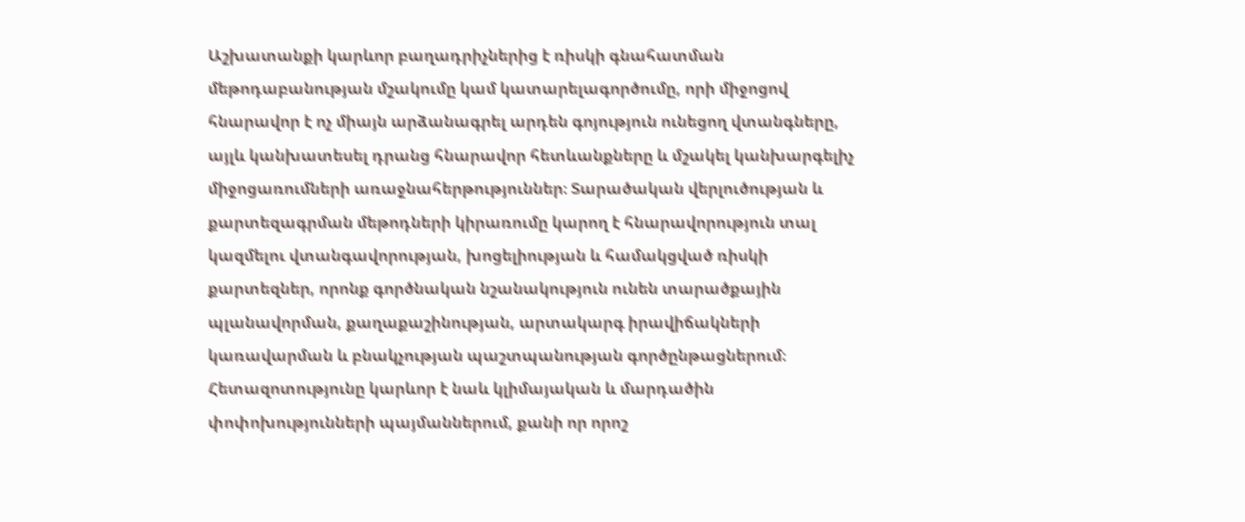Աշխատանքի կարևոր բաղադրիչներից է ռիսկի գնահատման մեթոդաբանության մշակումը կամ կատարելագործումը, որի միջոցով հնարավոր է ոչ միայն արձանագրել արդեն գոյություն ունեցող վտանգները, այլև կանխատեսել դրանց հնարավոր հետևանքները և մշակել կանխարգելիչ միջոցառումների առաջնահերթություններ։ Տարածական վերլուծության և քարտեզագրման մեթոդների կիրառումը կարող է հնարավորություն տալ կազմելու վտանգավորության, խոցելիության և համակցված ռիսկի քարտեզներ, որոնք գործնական նշանակություն ունեն տարածքային պլանավորման, քաղաքաշինության, արտակարգ իրավիճակների կառավարման և բնակչության պաշտպանության գործընթացներում։ Հետազոտությունը կարևոր է նաև կլիմայական և մարդածին փոփոխությունների պայմաններում, քանի որ որոշ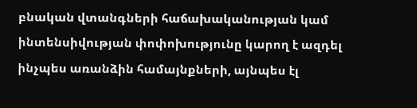բնական վտանգների հաճախականության կամ ինտենսիվության փոփոխությունը կարող է ազդել ինչպես առանձին համայնքների, այնպես էլ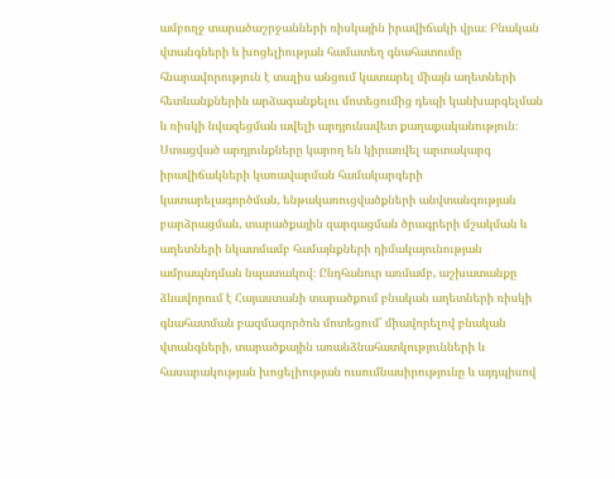ամբողջ տարածաշրջանների ռիսկային իրավիճակի վրա։ Բնական վտանգների և խոցելիության համատեղ գնահատումը հնարավորություն է տալիս անցում կատարել միայն աղետների հետևանքներին արձագանքելու մոտեցումից դեպի կանխարգելման և ռիսկի նվազեցման ավելի արդյունավետ քաղաքականություն։ Ստացված արդյունքները կարող են կիրառվել արտակարգ իրավիճակների կառավարման համակարգերի կատարելագործման, ենթակառուցվածքների անվտանգության բարձրացման, տարածքային զարգացման ծրագրերի մշակման և աղետների նկատմամբ համայնքների դիմակայունության ամրապնդման նպատակով։ Ընդհանուր առմամբ, աշխատանքը ձևավորում է Հայաստանի տարածքում բնական աղետների ռիսկի գնահատման բազմագործոն մոտեցում՝ միավորելով բնական վտանգների, տարածքային առանձնահատկությունների և հասարակության խոցելիության ուսումնասիրությունը և այդպիսով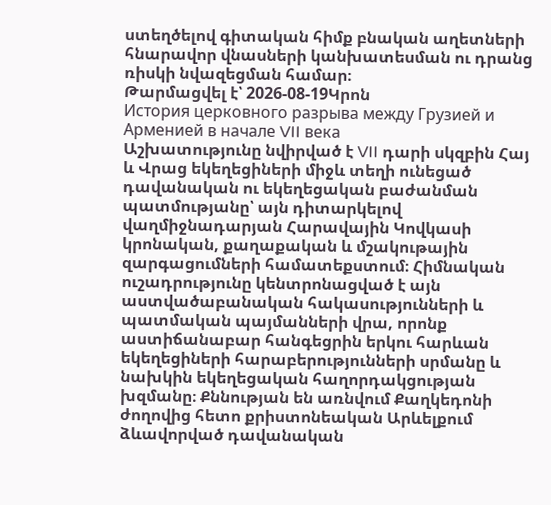ստեղծելով գիտական հիմք բնական աղետների հնարավոր վնասների կանխատեսման ու դրանց ռիսկի նվազեցման համար։
Թարմացվել է՝ 2026-08-19Կրոն
История церковного разрыва между Грузией и Арменией в начале VII века
Աշխատությունը նվիրված է VII դարի սկզբին Հայ և Վրաց եկեղեցիների միջև տեղի ունեցած դավանական ու եկեղեցական բաժանման պատմությանը՝ այն դիտարկելով վաղմիջնադարյան Հարավային Կովկասի կրոնական, քաղաքական և մշակութային զարգացումների համատեքստում։ Հիմնական ուշադրությունը կենտրոնացված է այն աստվածաբանական հակասությունների և պատմական պայմանների վրա, որոնք աստիճանաբար հանգեցրին երկու հարևան եկեղեցիների հարաբերությունների սրմանը և նախկին եկեղեցական հաղորդակցության խզմանը։ Քննության են առնվում Քաղկեդոնի ժողովից հետո քրիստոնեական Արևելքում ձևավորված դավանական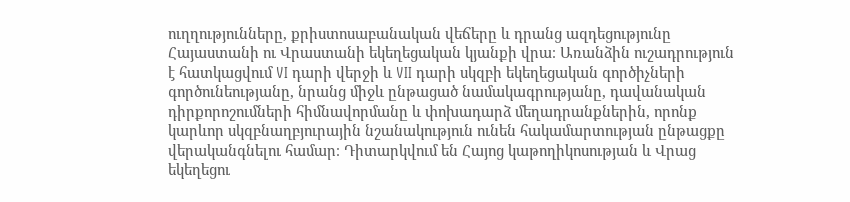ուղղությունները, քրիստոսաբանական վեճերը և դրանց ազդեցությունը Հայաստանի ու Վրաստանի եկեղեցական կյանքի վրա։ Առանձին ուշադրություն է հատկացվում VI դարի վերջի և VII դարի սկզբի եկեղեցական գործիչների գործունեությանը, նրանց միջև ընթացած նամակագրությանը, դավանական դիրքորոշումների հիմնավորմանը և փոխադարձ մեղադրանքներին, որոնք կարևոր սկզբնաղբյուրային նշանակություն ունեն հակամարտության ընթացքը վերականգնելու համար։ Դիտարկվում են Հայոց կաթողիկոսության և Վրաց եկեղեցու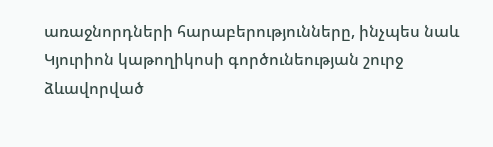առաջնորդների հարաբերությունները, ինչպես նաև Կյուրիոն կաթողիկոսի գործունեության շուրջ ձևավորված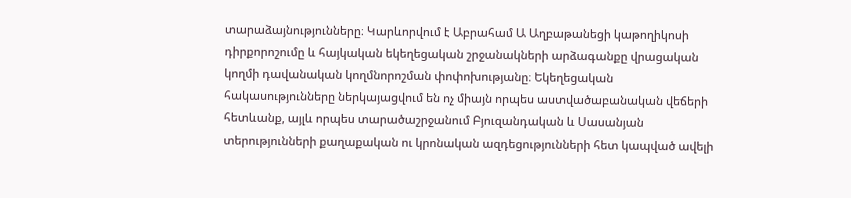տարաձայնությունները։ Կարևորվում է Աբրահամ Ա Աղբաթանեցի կաթողիկոսի դիրքորոշումը և հայկական եկեղեցական շրջանակների արձագանքը վրացական կողմի դավանական կողմնորոշման փոփոխությանը։ Եկեղեցական հակասությունները ներկայացվում են ոչ միայն որպես աստվածաբանական վեճերի հետևանք, այլև որպես տարածաշրջանում Բյուզանդական և Սասանյան տերությունների քաղաքական ու կրոնական ազդեցությունների հետ կապված ավելի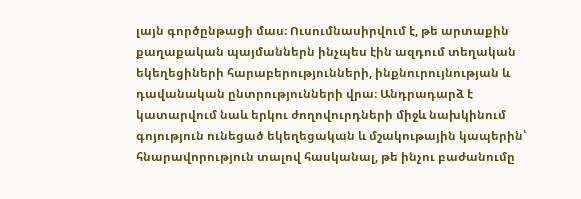լայն գործընթացի մաս։ Ուսումնասիրվում է, թե արտաքին քաղաքական պայմաններն ինչպես էին ազդում տեղական եկեղեցիների հարաբերությունների, ինքնուրույնության և դավանական ընտրությունների վրա։ Անդրադարձ է կատարվում նաև երկու ժողովուրդների միջև նախկինում գոյություն ունեցած եկեղեցական և մշակութային կապերին՝ հնարավորություն տալով հասկանալ, թե ինչու բաժանումը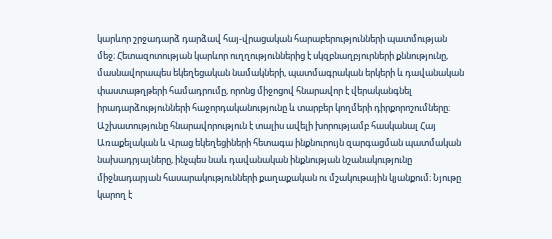կարևոր շրջադարձ դարձավ հայ-վրացական հարաբերությունների պատմության մեջ։ Հետազոտության կարևոր ուղղություններից է սկզբնաղբյուրների քննությունը, մասնավորապես եկեղեցական նամակների, պատմագրական երկերի և դավանական փաստաթղթերի համադրումը, որոնց միջոցով հնարավոր է վերականգնել իրադարձությունների հաջորդականությունը և տարբեր կողմերի դիրքորոշումները։ Աշխատությունը հնարավորություն է տալիս ավելի խորությամբ հասկանալ Հայ Առաքելական և Վրաց եկեղեցիների հետագա ինքնուրույն զարգացման պատմական նախադրյալները, ինչպես նաև դավանական ինքնության նշանակությունը միջնադարյան հասարակությունների քաղաքական ու մշակութային կյանքում։ Նյութը կարող է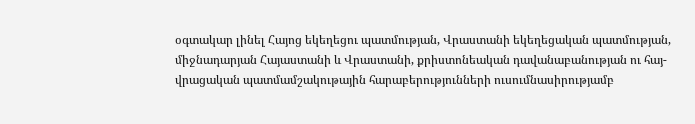օգտակար լինել Հայոց եկեղեցու պատմության, Վրաստանի եկեղեցական պատմության, միջնադարյան Հայաստանի և Վրաստանի, քրիստոնեական դավանաբանության ու հայ-վրացական պատմամշակութային հարաբերությունների ուսումնասիրությամբ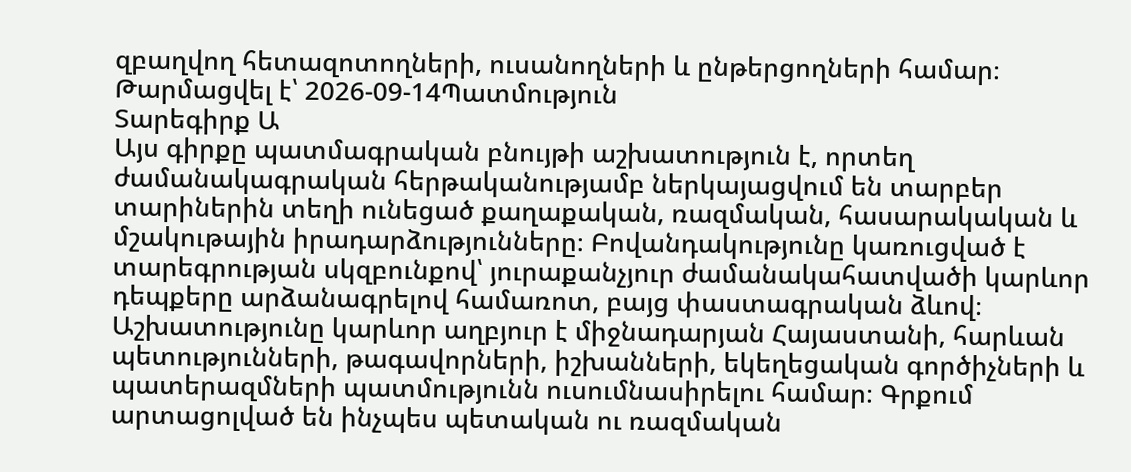զբաղվող հետազոտողների, ուսանողների և ընթերցողների համար։
Թարմացվել է՝ 2026-09-14Պատմություն
Տարեգիրք Ա
Այս գիրքը պատմագրական բնույթի աշխատություն է, որտեղ ժամանակագրական հերթականությամբ ներկայացվում են տարբեր տարիներին տեղի ունեցած քաղաքական, ռազմական, հասարակական և մշակութային իրադարձությունները։ Բովանդակությունը կառուցված է տարեգրության սկզբունքով՝ յուրաքանչյուր ժամանակահատվածի կարևոր դեպքերը արձանագրելով համառոտ, բայց փաստագրական ձևով։ Աշխատությունը կարևոր աղբյուր է միջնադարյան Հայաստանի, հարևան պետությունների, թագավորների, իշխանների, եկեղեցական գործիչների և պատերազմների պատմությունն ուսումնասիրելու համար։ Գրքում արտացոլված են ինչպես պետական ու ռազմական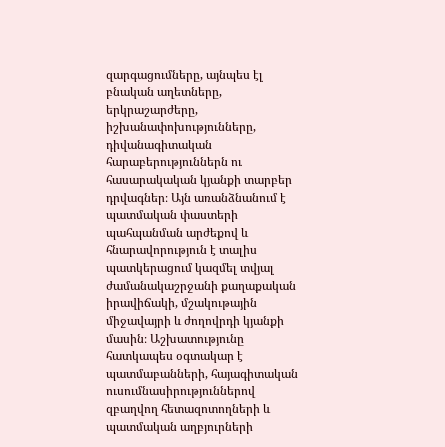զարգացումները, այնպես էլ բնական աղետները, երկրաշարժերը, իշխանափոխությունները, դիվանագիտական հարաբերություններն ու հասարակական կյանքի տարբեր դրվագներ։ Այն առանձնանում է պատմական փաստերի պահպանման արժեքով և հնարավորություն է տալիս պատկերացում կազմել տվյալ ժամանակաշրջանի քաղաքական իրավիճակի, մշակութային միջավայրի և ժողովրդի կյանքի մասին։ Աշխատությունը հատկապես օգտակար է պատմաբանների, հայագիտական ուսումնասիրություններով զբաղվող հետազոտողների և պատմական աղբյուրների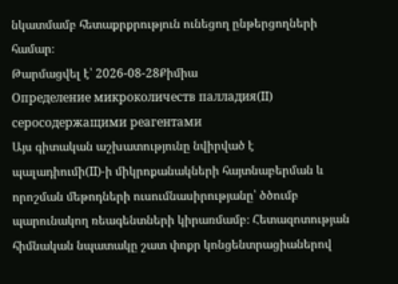նկատմամբ հետաքրքրություն ունեցող ընթերցողների համար։
Թարմացվել է՝ 2026-08-28Քիմիա
Определение микроколичеств палладия(II) серосодержащими реагентами
Այս գիտական աշխատությունը նվիրված է պալադիումի(II)-ի միկրոքանակների հայտնաբերման և որոշման մեթոդների ուսումնասիրությանը՝ ծծումբ պարունակող ռեագենտների կիրառմամբ։ Հետազոտության հիմնական նպատակը շատ փոքր կոնցենտրացիաներով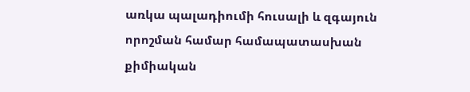առկա պալադիումի հուսալի և զգայուն որոշման համար համապատասխան քիմիական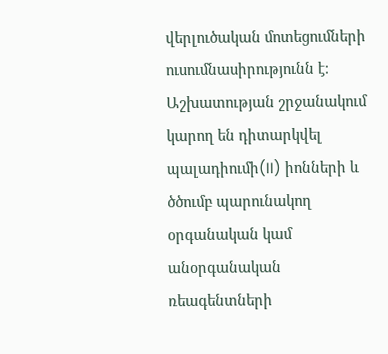վերլուծական մոտեցումների ուսումնասիրությունն է։ Աշխատության շրջանակում կարող են դիտարկվել պալադիումի(II) իոնների և ծծումբ պարունակող օրգանական կամ անօրգանական ռեագենտների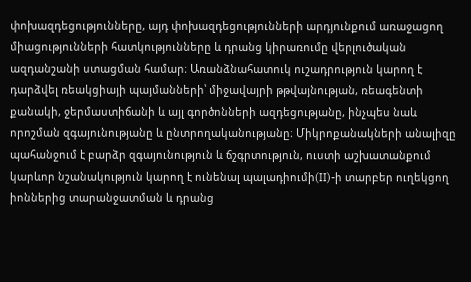փոխազդեցությունները, այդ փոխազդեցությունների արդյունքում առաջացող միացությունների հատկությունները և դրանց կիրառումը վերլուծական ազդանշանի ստացման համար։ Առանձնահատուկ ուշադրություն կարող է դարձվել ռեակցիայի պայմանների՝ միջավայրի թթվայնության, ռեագենտի քանակի, ջերմաստիճանի և այլ գործոնների ազդեցությանը, ինչպես նաև որոշման զգայունությանը և ընտրողականությանը։ Միկրոքանակների անալիզը պահանջում է բարձր զգայունություն և ճշգրտություն, ուստի աշխատանքում կարևոր նշանակություն կարող է ունենալ պալադիումի(II)-ի տարբեր ուղեկցող իոններից տարանջատման և դրանց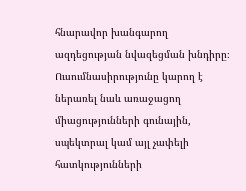հնարավոր խանգարող ազդեցության նվազեցման խնդիրը։ Ուսումնասիրությունը կարող է ներառել նաև առաջացող միացությունների գունային, սպեկտրալ կամ այլ չափելի հատկությունների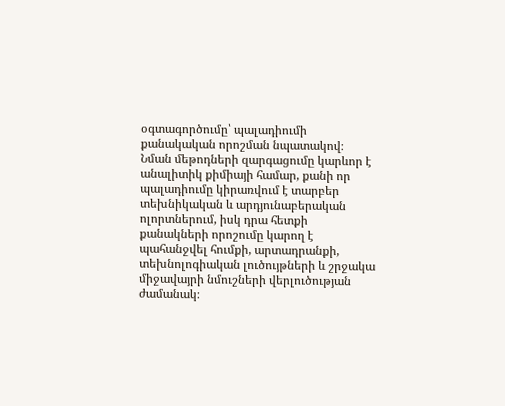օգտագործումը՝ պալադիումի քանակական որոշման նպատակով։ Նման մեթոդների զարգացումը կարևոր է անալիտիկ քիմիայի համար, քանի որ պալադիումը կիրառվում է տարբեր տեխնիկական և արդյունաբերական ոլորտներում, իսկ դրա հետքի քանակների որոշումը կարող է պահանջվել հումքի, արտադրանքի, տեխնոլոգիական լուծույթների և շրջակա միջավայրի նմուշների վերլուծության ժամանակ։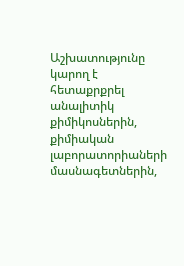Աշխատությունը կարող է հետաքրքրել անալիտիկ քիմիկոսներին, քիմիական լաբորատորիաների մասնագետներին,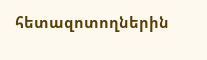հետազոտողներին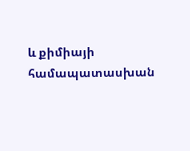և քիմիայի համապատասխան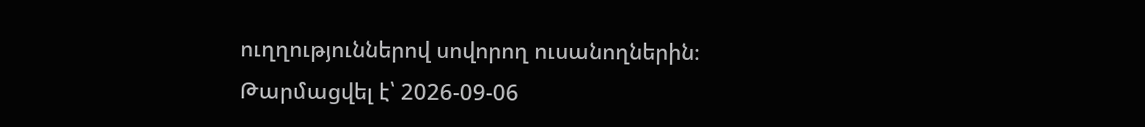ուղղություններով սովորող ուսանողներին։
Թարմացվել է՝ 2026-09-06